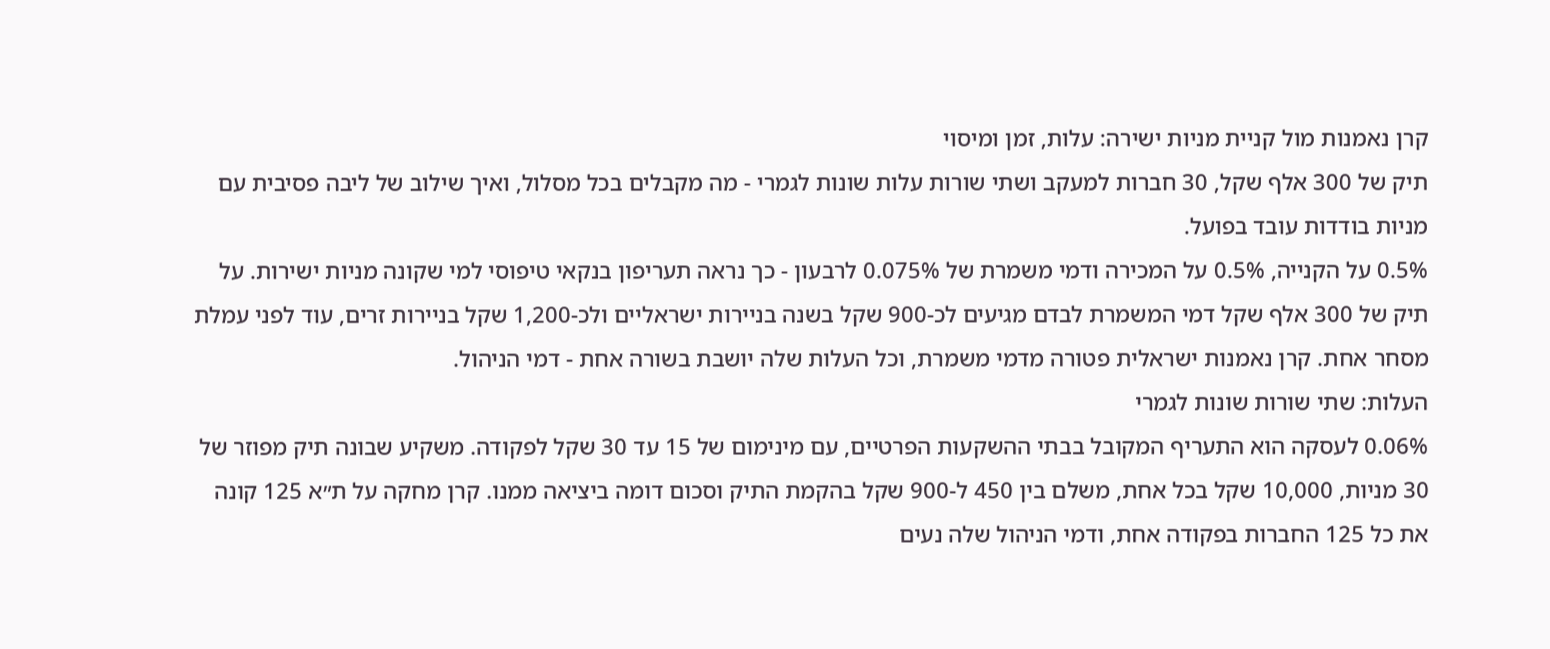קרן נאמנות מול קניית מניות ישירה: עלות, זמן ומיסוי
תיק של 300 אלף שקל, 30 חברות למעקב ושתי שורות עלות שונות לגמרי - מה מקבלים בכל מסלול, ואיך שילוב של ליבה פסיבית עם מניות בודדות עובד בפועל.
0.5% על הקנייה, 0.5% על המכירה ודמי משמרת של 0.075% לרבעון - כך נראה תעריפון בנקאי טיפוסי למי שקונה מניות ישירות. על תיק של 300 אלף שקל דמי המשמרת לבדם מגיעים לכ-900 שקל בשנה בניירות ישראליים ולכ-1,200 שקל בניירות זרים, עוד לפני עמלת מסחר אחת. קרן נאמנות ישראלית פטורה מדמי משמרת, וכל העלות שלה יושבת בשורה אחת - דמי הניהול.
העלות: שתי שורות שונות לגמרי
0.06% לעסקה הוא התעריף המקובל בבתי ההשקעות הפרטיים, עם מינימום של 15 עד 30 שקל לפקודה. משקיע שבונה תיק מפוזר של 30 מניות, 10,000 שקל בכל אחת, משלם בין 450 ל-900 שקל בהקמת התיק וסכום דומה ביציאה ממנו. קרן מחקה על ת״א 125 קונה את כל 125 החברות בפקודה אחת, ודמי הניהול שלה נעים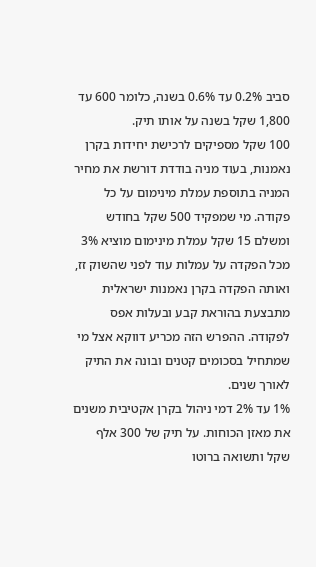סביב 0.2% עד 0.6% בשנה, כלומר 600 עד 1,800 שקל בשנה על אותו תיק.
100 שקל מספיקים לרכישת יחידות בקרן נאמנות, בעוד מניה בודדת דורשת את מחיר המניה בתוספת עמלת מינימום על כל פקודה. מי שמפקיד 500 שקל בחודש ומשלם 15 שקל עמלת מינימום מוציא 3% מכל הפקדה על עמלות עוד לפני שהשוק זז, ואותה הפקדה בקרן נאמנות ישראלית מתבצעת בהוראת קבע ובעלות אפס לפקודה. ההפרש הזה מכריע דווקא אצל מי שמתחיל בסכומים קטנים ובונה את התיק לאורך שנים.
1% עד 2% דמי ניהול בקרן אקטיבית משנים את מאזן הכוחות. על תיק של 300 אלף שקל ותשואה ברוטו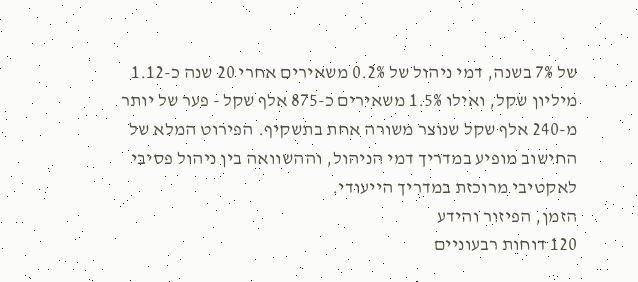של 7% בשנה, דמי ניהול של 0.2% משאירים אחרי 20 שנה כ-1.12 מיליון שקל, ואילו 1.5% משאירים כ-875 אלף שקל - פער של יותר מ-240 אלף שקל שנוצר משורה אחת בתשקיף. הפירוט המלא של החישוב מופיע במדריך דמי הניהול, וההשוואה בין ניהול פסיבי לאקטיבי מרוכזת במדריך הייעודי.
הזמן, הפיזור והידע
120 דוחות רבעוניים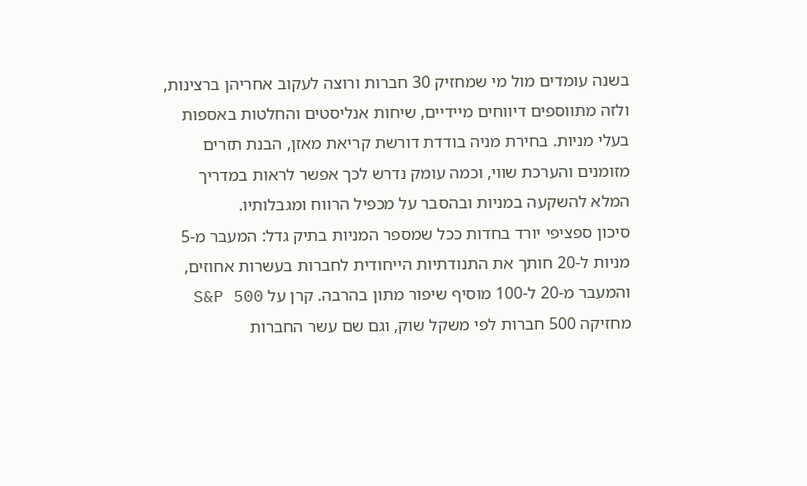בשנה עומדים מול מי שמחזיק 30 חברות ורוצה לעקוב אחריהן ברצינות, ולזה מתווספים דיווחים מיידיים, שיחות אנליסטים והחלטות באספות בעלי מניות. בחירת מניה בודדת דורשת קריאת מאזן, הבנת תזרים מזומנים והערכת שווי, וכמה עומק נדרש לכך אפשר לראות במדריך המלא להשקעה במניות ובהסבר על מכפיל הרווח ומגבלותיו.
סיכון ספציפי יורד בחדות ככל שמספר המניות בתיק גדל: המעבר מ-5 מניות ל-20 חותך את התנודתיות הייחודית לחברות בעשרות אחוזים, והמעבר מ-20 ל-100 מוסיף שיפור מתון בהרבה. קרן על S&P 500 מחזיקה 500 חברות לפי משקל שוק, וגם שם עשר החברות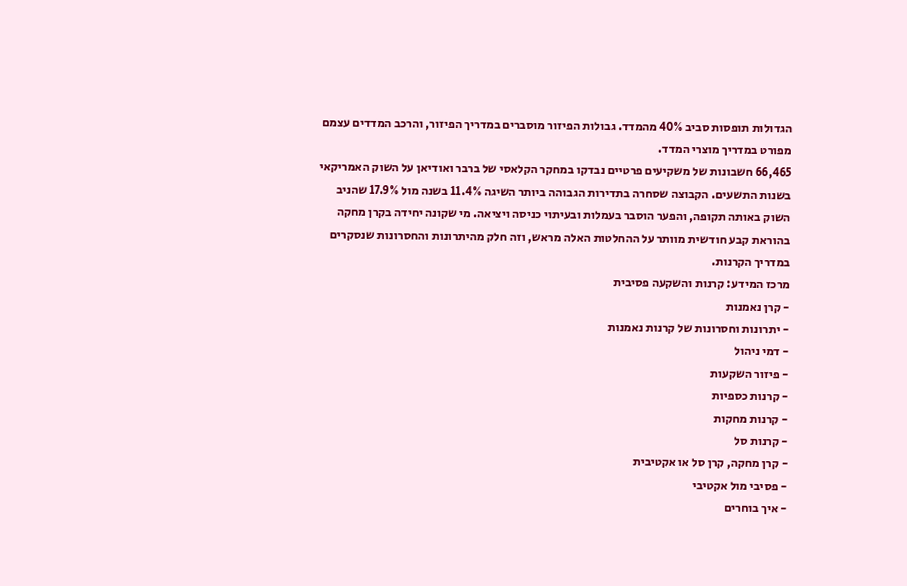הגדולות תופסות סביב 40% מהמדד. גבולות הפיזור מוסברים במדריך הפיזור, והרכב המדדים עצמם מפורט במדריך מוצרי המדד.
66,465 חשבונות של משקיעים פרטיים נבדקו במחקר הקלאסי של ברבר ואודיאן על השוק האמריקאי בשנות התשעים. הקבוצה שסחרה בתדירות הגבוהה ביותר השיגה 11.4% בשנה מול 17.9% שהניב השוק באותה תקופה, והפער הוסבר בעמלות ובעיתוי כניסה ויציאה. מי שקונה יחידה בקרן מחקה בהוראת קבע חודשית מוותר על ההחלטות האלה מראש, וזה חלק מהיתרונות והחסרונות שנסקרים במדריך הקרנות.
מרכז המידע: קרנות והשקעה פסיבית
- קרן נאמנות
- יתרונות וחסרונות של קרנות נאמנות
- דמי ניהול
- פיזור השקעות
- קרנות כספיות
- קרנות מחקות
- קרנות סל
- קרן מחקה, קרן סל או אקטיבית
- פסיבי מול אקטיבי
- איך בוחרים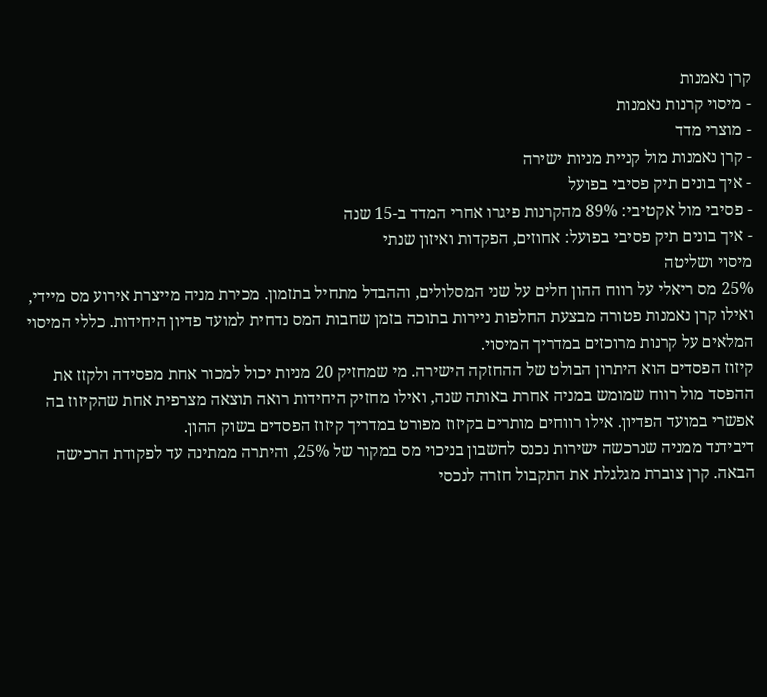קרן נאמנות
- מיסוי קרנות נאמנות
- מוצרי מדד
- קרן נאמנות מול קניית מניות ישירה
- איך בונים תיק פסיבי בפועל
- פסיבי מול אקטיבי: 89% מהקרנות פיגרו אחרי המדד ב-15 שנה
- איך בונים תיק פסיבי בפועל: אחוזים, הפקדות ואיזון שנתי
מיסוי ושליטה
25% מס ריאלי על רווח ההון חלים על שני המסלולים, וההבדל מתחיל בתזמון. מכירת מניה מייצרת אירוע מס מיידי, ואילו קרן נאמנות פטורה מבצעת החלפות ניירות בתוכה בזמן שחבות המס נדחית למועד פדיון היחידות. כללי המיסוי המלאים על קרנות מרוכזים במדריך המיסוי.
קיזוז הפסדים הוא היתרון הבולט של ההחזקה הישירה. מי שמחזיק 20 מניות יכול למכור אחת מפסידה ולקזז את ההפסד מול רווח שמומש במניה אחרת באותה שנה, ואילו מחזיק היחידות רואה תוצאה מצרפית אחת שהקיזוז בה אפשרי במועד הפדיון. אילו רווחים מותרים בקיזוז מפורט במדריך קיזוז הפסדים בשוק ההון.
דיבידנד ממניה שנרכשה ישירות נכנס לחשבון בניכוי מס במקור של 25%, והיתרה ממתינה עד לפקודת הרכישה הבאה. קרן צוברת מגלגלת את התקבול חזרה לנכסי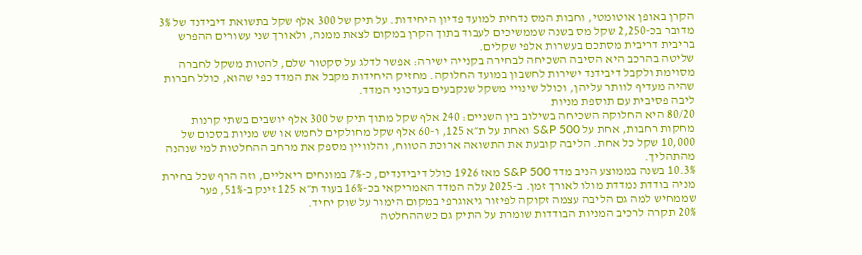הקרן באופן אוטומטי, וחבות המס נדחית למועד פדיון היחידות. על תיק של 300 אלף שקל בתשואת דיבידנד של 3% מדובר בכ-2,250 שקל מס בשנה שממשיכים לעבוד בתוך הקרן במקום לצאת ממנה, ולאורך שני עשורים ההפרש בריבית דריבית מסתכם בעשרות אלפי שקלים.
שליטה בהרכב היא הסיבה השכיחה לבחירה בקנייה ישירה: אפשר לדלג על סקטור שלם, להטות משקל לחברה מסוימת ולקבל דיבידנד ישירות לחשבון במועד החלוקה. מחזיק היחידות מקבל את המדד כפי שהוא, כולל חברות שהיה מעדיף לוותר עליהן, וכולל שינויי משקל שנקבעים בעדכוני המדד.
ליבה פסיבית עם תוספת מניות
80/20 היא החלוקה השכיחה בשילוב בין השניים: 240 אלף שקל מתוך תיק של 300 אלף יושבים בשתי קרנות מחקות רחבות, אחת על S&P 500 ואחת על ת״א 125, ו-60 אלף שקל מחולקים לחמש או שש מניות בסכום של 10,000 שקל כל אחת. הליבה קובעת את התשואה ארוכת הטווח, והלוויין מספק את מרחב ההחלטות למי שנהנה מהתהליך.
10.3% בשנה בממוצע הניב מדד S&P 500 מאז 1926 כולל דיבידנדים, כ-7% במונחים ריאליים, וזה הרף שכל בחירת מניה בודדת נמדדת מולו לאורך זמן. ב-2025 עלה המדד האמריקאי בכ-16% בעוד ת״א 125 זינק ב-51%, פער שממחיש למה גם הליבה עצמה זקוקה לפיזור גיאוגרפי במקום הימור על שוק יחיד.
20% תקרה לרכיב המניות הבודדות שומרת על התיק גם כשההחלטה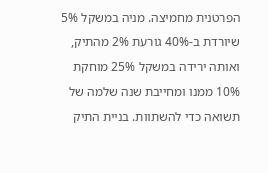הפרטנית מחמיצה. מניה במשקל 5% שיורדת ב-40% גורעת 2% מהתיק, ואותה ירידה במשקל 25% מוחקת 10% ממנו ומחייבת שנה שלמה של תשואה כדי להשתוות. בניית התיק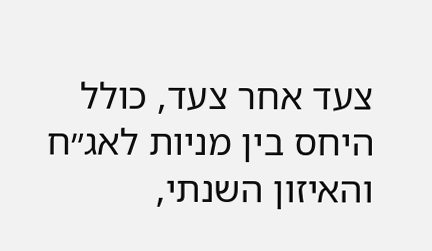צעד אחר צעד, כולל היחס בין מניות לאג״ח והאיזון השנתי,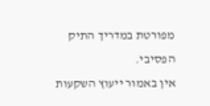מפורטת במדריך התיק הפסיבי.
אין באמור ייעוץ השקעות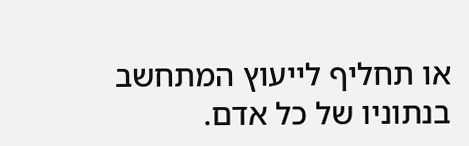או תחליף לייעוץ המתחשב בנתוניו של כל אדם.